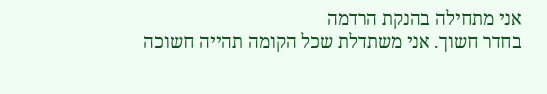אני מתחילה בהנקת הרדמה
בחדר חשוך. אני משתדלת שכל הקומה תהייה חשוכה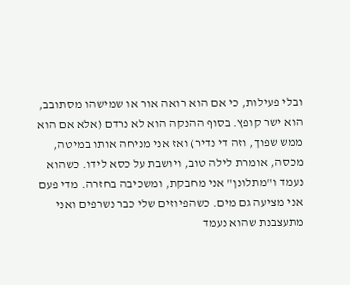ובלי פעילות, כי אם הוא רואה אור או שמישהו מסתובב, הוא ישר קופץ. בסוף ההנקה הוא לא נרדם (אלא אם הוא ממש שפוך, וזה די נדיר) ואז אני מניחה אותו במיטה, מכסה, אומרת לילה טוב, ויושבת על כסא לידו. כשהוא נעמד ו"מתלונן" אני מחבקת, ומשכיבה בחזרה. מדי פעם אני מציעה גם מים. כשהפיוזים שלי כבר נשרפים ואני מתעצבנת שהוא נעמד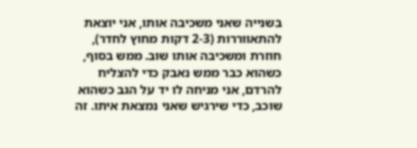בשנייה שאני משכיבה אותו, אני יוצאת להתאווררות (2-3 דקות מחוץ לחדר), חוזרת ומשכיבה אותו שוב. ממש בסוף, כשהוא כבר ממש נאבק כדי להצליח להרדם, אני מניחה לו יד על הגב כשהוא שוכב, כדי שירגיש שאני נמצאת איתו. זה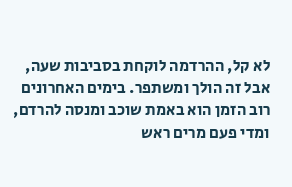לא קל, ההרדמה לוקחת בסביבות שעה, אבל זה הולך ומשתפר. בימים האחרונים רוב הזמן הוא באמת שוכב ומנסה להרדם, ומדי פעם מרים ראש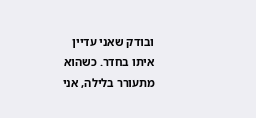ובודק שאני עדיין איתו בחדר. כשהוא מתעורר בלילה, אני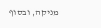מניקה, ובסוף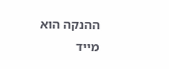ההנקה הוא מייד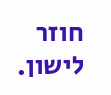חוזר לישון.